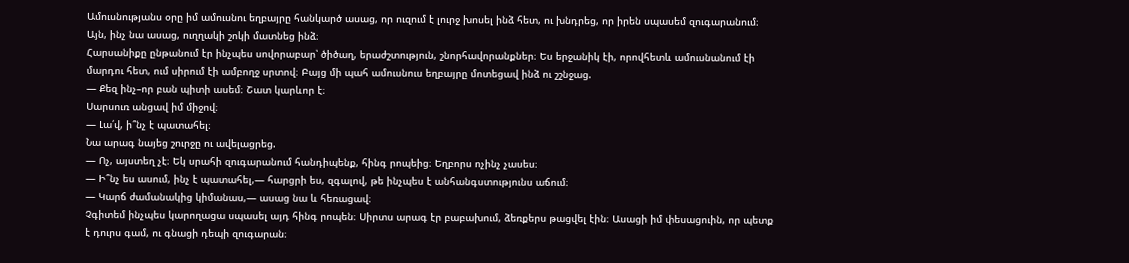Ամուսնությանս օրը իմ ամուսնու եղբայրը հանկարծ ասաց, որ ուզում է լուրջ խոսել ինձ հետ, ու խնդրեց, որ իրեն սպասեմ զուգարանում։ Այն, ինչ նա ասաց, ուղղակի շոկի մատնեց ինձ։
Հարսանիքը ընթանում էր ինչպես սովորաբար՝ ծիծաղ, երաժշտություն, շնորհավորանքներ։ Ես երջանիկ էի, որովհետև ամուսնանում էի մարդու հետ, ում սիրում էի ամբողջ սրտով։ Բայց մի պահ ամուսնուս եղբայրը մոտեցավ ինձ ու շշնջաց.
— Քեզ ինչ–որ բան պիտի ասեմ։ Շատ կարևոր է։
Սարսուռ անցավ իմ միջով։
— Լա՛վ, ի՞նչ է պատահել։
Նա արագ նայեց շուրջը ու ավելացրեց.
— Ոչ, այստեղ չէ։ Եկ սրահի զուգարանում հանդիպենք, հինգ րոպեից։ Եղբորս ոչինչ չասես։
— Ի՞նչ ես ասում, ինչ է պատահել,— հարցրի ես, զգալով, թե ինչպես է անհանգստությունս աճում։
— Կարճ ժամանակից կիմանաս,— ասաց նա և հեռացավ։
Չգիտեմ ինչպես կարողացա սպասել այդ հինգ րոպեն։ Սիրտս արագ էր բաբախում, ձեռքերս թացվել էին։ Ասացի իմ փեսացուին, որ պետք է դուրս գամ, ու գնացի դեպի զուգարան։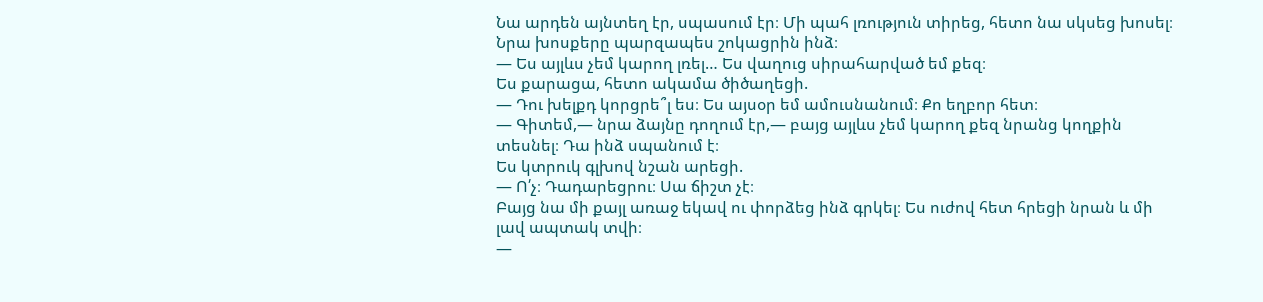Նա արդեն այնտեղ էր, սպասում էր։ Մի պահ լռություն տիրեց, հետո նա սկսեց խոսել։
Նրա խոսքերը պարզապես շոկացրին ինձ։
— Ես այլևս չեմ կարող լռել… Ես վաղուց սիրահարված եմ քեզ։
Ես քարացա, հետո ակամա ծիծաղեցի.
— Դու խելքդ կորցրե՞լ ես։ Ես այսօր եմ ամուսնանում։ Քո եղբոր հետ։
— Գիտեմ,— նրա ձայնը դողում էր,— բայց այլևս չեմ կարող քեզ նրանց կողքին տեսնել։ Դա ինձ սպանում է։
Ես կտրուկ գլխով նշան արեցի.
— Ո՛չ։ Դադարեցրու։ Սա ճիշտ չէ։
Բայց նա մի քայլ առաջ եկավ ու փորձեց ինձ գրկել։ Ես ուժով հետ հրեցի նրան և մի լավ ապտակ տվի։
—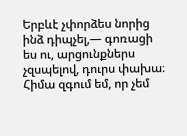Երբևէ չփորձես նորից ինձ դիպչել,— գոռացի ես ու, արցունքներս չզսպելով, դուրս փախա։
Հիմա զգում եմ, որ չեմ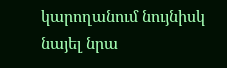կարողանում նույնիսկ նայել նրա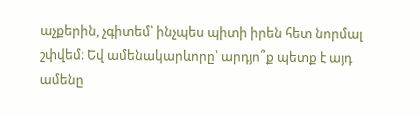աչքերին, չգիտեմ՝ ինչպես պիտի իրեն հետ նորմալ շփվեմ։ Եվ ամենակարևորը՝ արդյո՞ք պետք է այդ ամենը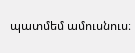պատմեմ ամուսնուս։